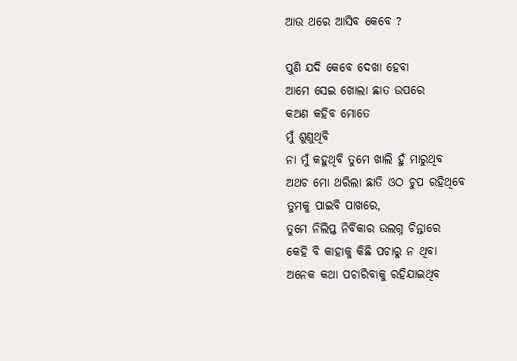ଆଉ ଥରେ ଆସିବ କେବେ ?

ପୁଣି ଯଦି କେବେ ଦେଖା ହେବା
ଆମେ ସେଇ ଖୋଲା ଛାତ ଉପରେ
କଅଣ କହିବ ମୋତେ
ମୁଁ ଶୁଣୁଥିବି
ନା ମୁଁ କହୁଥିବି ତୁମେ ଖାଲି ହୁଁ ମାରୁଥିବ
ଅଥଚ ମୋ ଥରିଲା ଛାତି ଓଠ ଚୁପ ରହିଥିବେ
ତୁମକୁ ପାଇବି ପାଖରେ,
ତୁମେ ନିଲିପ୍ତ ନିର୍ବିକାର ଉଲଗ୍ନ ଚିନ୍ତାରେ
କେହି ବି କାହାକୁ କିଛି ପଚାରୁ ନ ଥିବା
ଅନେକ କଥା ପଚାରିବାକୁ ରହିଯାଇଥିବ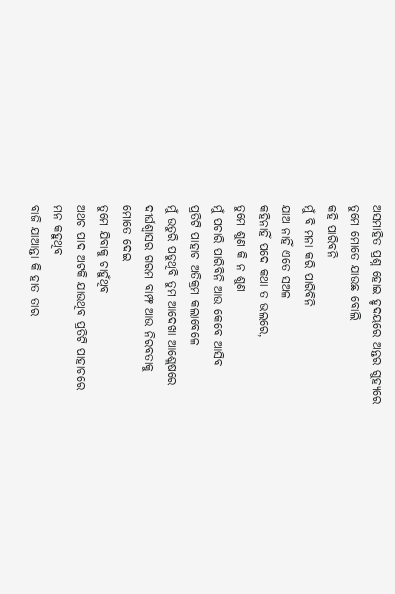ଅସମାହିତ ପ୍ରଶ୍ନ ହୋଇ ହୃଦୟରେ ଅନ୍ତର ଗୁହ୍ୟରେ
ତୁମେ ମୋତେ ଯାଉଛ ବୋଲି
କହି ପାରିବନି
ମୁଁ ବି ମନା କରି ପାରିବିନି
ଯାଅ ନାହିଁ ଏତେ ସଅଳ
କହିନାହିଁ ପଦେ କଥା ତ ଭଲରେ,
ତୁମେ ଶୁଣ କି ନ ଶୁଣ
ମୁଁ ପଚାରି ପାରିବିନି ଆଉ କେବେ ଆସିବ
ପ୍ରତିଟି ପାହାଚ ଅତିକ୍ରମ କଲାବେଳେ
ମୁଁ ଉତୁରି ପଡୁଥିବି ତୁମ ଆଦେଖା ଆଶ୍ଲେଷରେ
ଦୀର୍ଘଶ୍ଵାସର ଗରମ ବାମ୍ଫ ଆଉ ନିରବତାକୁ
ମୋତେ ଦେଇ
ତୁମେ ଯିବାକୁ ଚାହୁଁଥିବ
ଅଥଚ ପାଦ ଅଟକି ଯାଉଥିବ ପ୍ରତିଟି ପାହାଚରେ
ମନ କହୁଥିବ
ବାଜି ଯାଆନ୍ତା କି ହାତ ତାର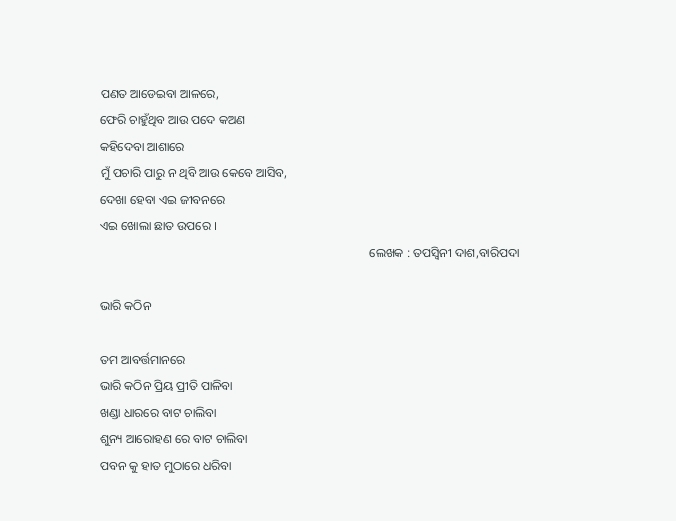ପଣତ ଆଡେଇବା ଆଳରେ,
ଫେରି ଚାହୁଁଥିବ ଆଉ ପଦେ କଅଣ
କହିଦେବା ଆଶାରେ
ମୁଁ ପଚାରି ପାରୁ ନ ଥିବି ଆଉ କେବେ ଆସିବ,
ଦେଖା ହେବା ଏଇ ଜୀବନରେ
ଏଇ ଖୋଲା ଛାତ ଉପରେ ।
                                                                                       ଲେଖକ : ତପସ୍ୱିନୀ ଦାଶ,ବାରିପଦା

ଭାରି କଠିନ

ତମ ଆବର୍ତ୍ତମାନରେ
ଭାରି କଠିନ ପ୍ରିୟ ପ୍ରୀତି ପାଳିବା
ଖଣ୍ଡା ଧାରରେ ବାଟ ଚାଲିବା
ଶୁନ୍ୟ ଆରୋହଣ ରେ ବାଟ ଚାଲିବା
ପବନ କୁ ହାତ ମୁଠାରେ ଧରିବା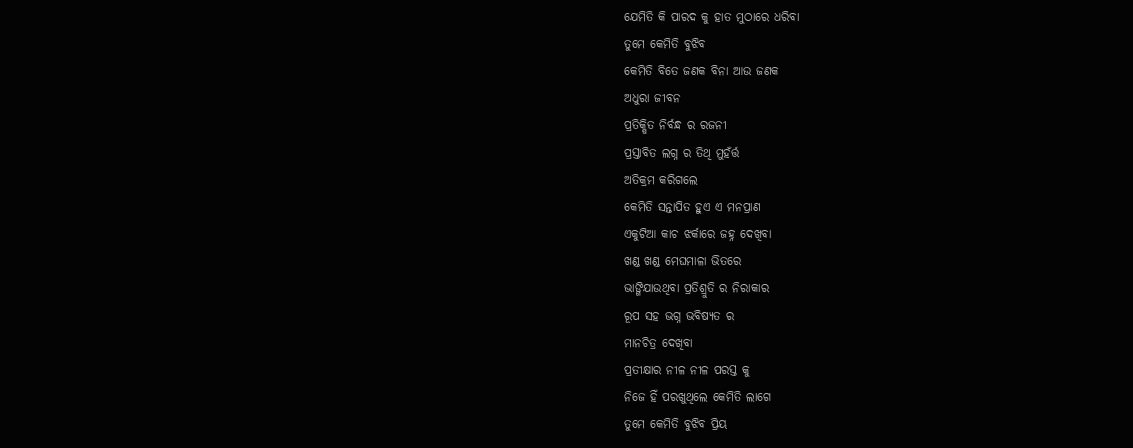ଯେମିତି କି ପାରଦ କୁ ହାତ ମୁଠାରେ ଧରିବା
ତୁମେ କେମିତି ବୁଝିବ
କେମିତି ବିତେ ଜଣକ ବିନା ଆଉ ଜଣକ
ଅଧୁରା ଜୀବନ
ପ୍ରତିକ୍ଷିତ ନିର୍ବନ୍ଧ ର ରଜନୀ
ପ୍ରସ୍ତାବିତ ଲଗ୍ନ ର ତିଥି ମୁହଁର୍ତ୍ତ
ଅତିକ୍ରମ କରିଗଲେ
କେମିତି ସନ୍ତାପିତ ହୁଏ ଏ ମନପ୍ରାଣ
ଏକୁଟିଆ କାଚ ଝର୍କାରେ ଜହ୍ନ ଦେଖିବା
ଖଣ୍ଡ ଖଣ୍ଡ ମେଘମାଳା ଭିତରେ
ଭାଙ୍ଗିଯାଉଥିବା ପ୍ରତିଶ୍ରୁତି ର ନିରାକାର
ରୂପ ସହ ଭଗ୍ନ ଭବିଷ୍ୟତ ର
ମାନଚିତ୍ର ଦେଖିବା
ପ୍ରତୀକ୍ଷାର ନୀଳ ନୀଳ ପରସ୍ତ କୁ
ନିଜେ ହିଁ ପରଖୁଥିଲେ କେମିତି ଲାଗେ
ତୁମେ କେମିତି ବୁଝିବ ପ୍ରିୟ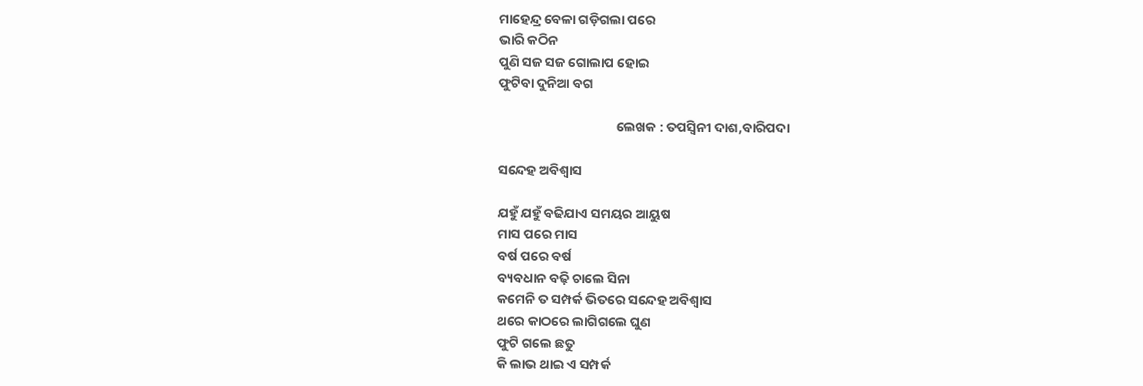ମାହେନ୍ଦ୍ର ବେଳା ଗଡ଼ିଗଲା ପରେ
ଭାରି କଠିନ
ପୁଣି ସଜ ସଜ ଗୋଲାପ ହୋଇ
ଫୁଟିବା ଦୁନିଆ ବଗ

                                       ଲେଖକ : ତପସ୍ୱିନୀ ଦାଶ,ବାରିପଦା

ସନ୍ଦେହ ଅବିଶ୍ୱାସ

ଯହୁଁ ଯହୁଁ ବଢିଯାଏ ସମୟର ଆୟୁଷ
ମାସ ପରେ ମାସ
ବର୍ଷ ପରେ ବର୍ଷ
ବ୍ୟବଧାନ ବଢ଼ି ଚାଲେ ସିନା
କମେନି ତ ସମ୍ପର୍କ ଭିତରେ ସନ୍ଦେହ ଅବିଶ୍ୱାସ
ଥରେ କାଠରେ ଲାଗିଗଲେ ଘୁଣ
ଫୁଟି ଗଲେ ଛତୁ
କି ଲାଭ ଥାଇ ଏ ସମ୍ପର୍କ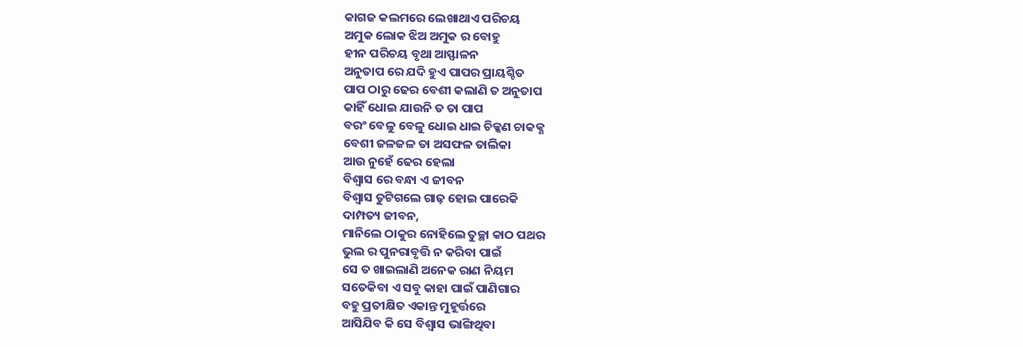କାଗଜ କଲମରେ ଲେଖାଥାଏ ପରିଚୟ
ଅମୁକ ଲୋକ ଝିଅ ଅମୁକ ର ବୋହୁ
ହୀନ ପରିଚୟ ବୃଥା ଆସ୍ଫାଳନ
ଅନୁତାପ ରେ ଯଦି ହୁଏ ପାପର ପ୍ରାୟଶ୍ଚିତ
ପାପ ଠାରୁ ଢେର ବେଶୀ କଲାଣି ତ ଅନୁତାପ
କାହିଁ ଧୋଇ ଯାଉନି ତ ତା ପାପ
ବରଂ ବେଳୁ ବେଳୁ ଧୋଇ ଧାଇ ଚିକ୍କଣ ଚାକକ୍ଣ
ବେଶୀ ଜଳଜଳ ତା ଅସଫଳ ତାଲିକା
ଆଉ ନୁହେଁ ଢେର ହେଲା
ବିଶ୍ବାସ ରେ ବନ୍ଧା ଏ ଜୀବନ
ବିଶ୍ବାସ ତୁଟିଗଲେ ଗାଢ଼ ହୋଇ ପାରେକି
ଦାମ୍ପତ୍ୟ ଜୀବନ,
ମାନିଲେ ଠାକୁର ନୋହିଲେ ତୁଚ୍ଛା କାଠ ପଥର
ଭୁଲ ର ପୁନରାବୃତ୍ତି ନ କରିବା ପାଇଁ
ସେ ତ ଖାଇଲାଣି ଅନେକ ରାଣ ନିୟମ
ସତେକିବା ଏ ସବୁ କାହା ପାଇଁ ପାଣିଗାର
ବହୁ ପ୍ରତୀକ୍ଷିତ ଏକାନ୍ତ ମୁହୂର୍ତ୍ତରେ
ଆସିଯିବ କି ସେ ବିଶ୍ଵାସ ଭାଙ୍ଗିଥିବା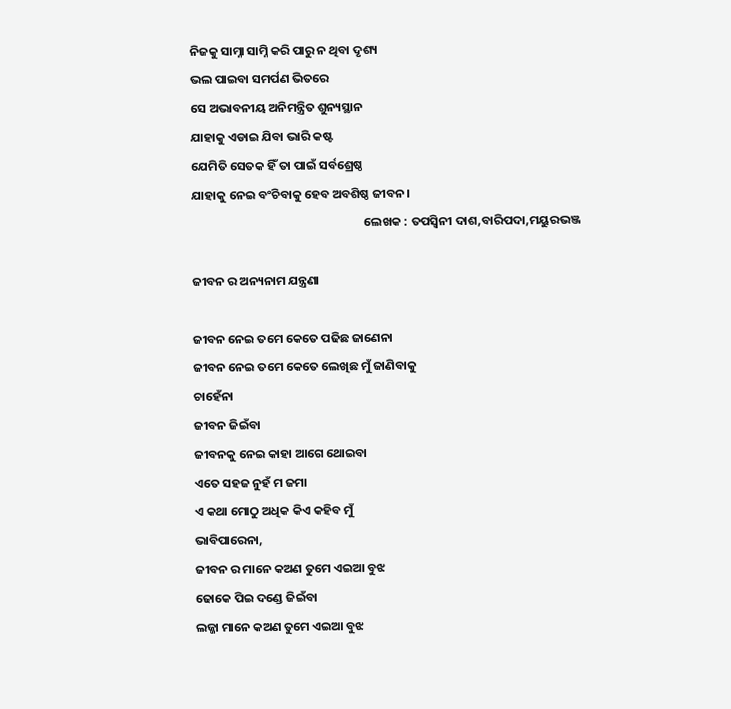ନିଜକୁ ସାମ୍ନା ସାମ୍ନି କରି ପାରୁ ନ ଥିବା ଦୃଶ୍ୟ
ଭଲ ପାଇବା ସମର୍ପଣ ଭିତରେ
ସେ ଅଭାବନୀୟ ଅନିମନ୍ତ୍ରିତ ଶୁନ୍ୟସ୍ଥାନ
ଯାହାକୁ ଏଡାଇ ଯିବା ଭାରି କଷ୍ଟ
ଯେମିତି ସେତକ ହିଁ ତା ପାଇଁ ସର୍ବଶ୍ରେଷ୍ଠ
ଯାହାକୁ ନେଇ ବଂଚିବାକୁ ହେବ ଅବଶିଷ୍ଠ ଜୀବନ।
                                                              ଲେଖକ : ତପସ୍ୱିନୀ ଦାଶ,ବାରିପଦା,ମୟୁରଭଞ୍ଜ

ଜୀବନ ର ଅନ୍ୟନାମ ଯନ୍ତ୍ରଣା

ଜୀବନ ନେଇ ତମେ କେତେ ପଢିଛ ଜାଣେନା
ଜୀବନ ନେଇ ତମେ କେତେ ଲେଖିଛ ମୁଁ ଜାଣିବାକୁ
ଚାହେଁନା
ଜୀବନ ଜିଇଁବା
ଜୀବନକୁ ନେଇ କାହା ଆଗେ ଥୋଇବା
ଏତେ ସହଜ ନୁହଁ ମ ଜମା
ଏ କଥା ମୋଠୁ ଅଧିକ କିଏ କହିବ ମୁଁ
ଭାବିପାରେନା,
ଜୀବନ ର ମାନେ କଅଣ ତୁମେ ଏଇଆ ବୁଝ
ଢୋକେ ପିଇ ଦଣ୍ଡେ ଜିଇଁବା
ଲଜ୍ଜା ମାନେ କଅଣ ତୁମେ ଏଇଆ ବୁଝ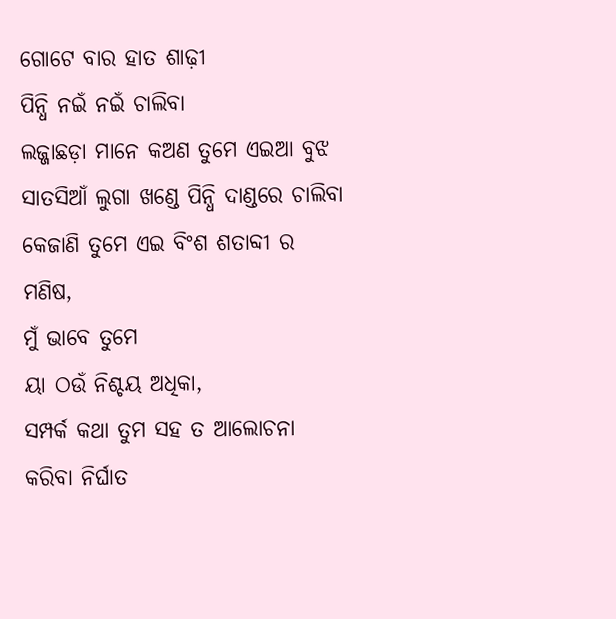ଗୋଟେ ବାର ହାତ ଶାଢ଼ୀ
ପିନ୍ଧି ନଇଁ ନଇଁ ଚାଲିବା
ଲଜ୍ଜାଛଡ଼ା ମାନେ କଅଣ ତୁମେ ଏଇଆ ବୁଝ
ସାତସିଆଁ ଲୁଗା ଖଣ୍ଡେ ପିନ୍ଧି ଦାଣ୍ଡରେ ଚାଲିବା
କେଜାଣି ତୁମେ ଏଇ ବିଂଶ ଶତାବ୍ଦୀ ର
ମଣିଷ,
ମୁଁ ଭାବେ ତୁମେ
ୟା ଠଉଁ ନିଶ୍ଚୟ ଅଧିକା,
ସମ୍ପର୍କ କଥା ତୁମ ସହ ତ ଆଲୋଚନା
କରିବା ନିର୍ଘାତ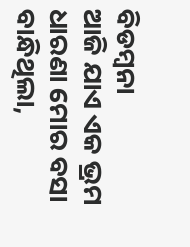ବିଡମ୍ବନା
ଆଜି ଯାଏ ଏକ ଭ୍ରମ ଧାରଣା ମୋର ବସା
ବାନ୍ଧିଥିଲା,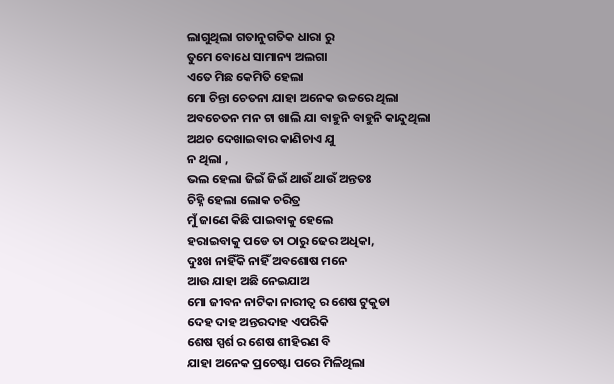ଲାଗୁଥିଲା ଗତାନୁଗତିକ ଧାରା ରୁ
ତୁମେ ବୋଧେ ସାମାନ୍ୟ ଅଲଗା
ଏତେ ମିଛ କେମିତି ହେଲା
ମୋ ଚିନ୍ତା ଚେତନା ଯାହା ଅନେକ ଉଚ୍ଚରେ ଥିଲା
ଅବଚେତନ ମନ ଟା ଖାଲି ଯା ବାହୁନି ବାହୁନି କାନ୍ଦୁଥିଲା
ଅଥଚ ଦେଖାଇବାର କାଣିଚାଏ ଯୁ
ନ ଥିଲା ,
ଭଲ ହେଲା ଜିଇଁ ଜିଇଁ ଥାଉଁ ଥାଉଁ ଅନ୍ତତଃ
ଚିହ୍ନି ହେଲା ଲୋକ ଚରିତ୍ର
ମୁଁ ଜାଣେ କିଛି ପାଇବାକୁ ହେଲେ
ହରାଇବାକୁ ପଡେ ତା ଠାରୁ ଢେର ଅଧିକା,
ଦୁଃଖ ନାହିଁକି ନାହିଁ ଅବଶୋଷ ମନେ
ଆଉ ଯାହା ଅଛି ନେଇଯାଅ
ମୋ ଜୀବନ ନାଟିକା ନାରୀତ୍ବ ର ଶେଷ ଟୁକୁଡା
ଦେହ ଦାହ ଅନ୍ତରଦାହ ଏପରିକି
ଶେଷ ସ୍ପର୍ଶ ର ଶେଷ ଶୀହିରଣ ବି
ଯାହା ଅନେକ ପ୍ରଚେଷ୍ଟା ପରେ ମିଳିଥିଲା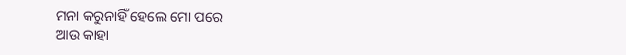ମନା କରୁନାହିଁ ହେଲେ ମୋ ପରେ
ଆଉ କାହା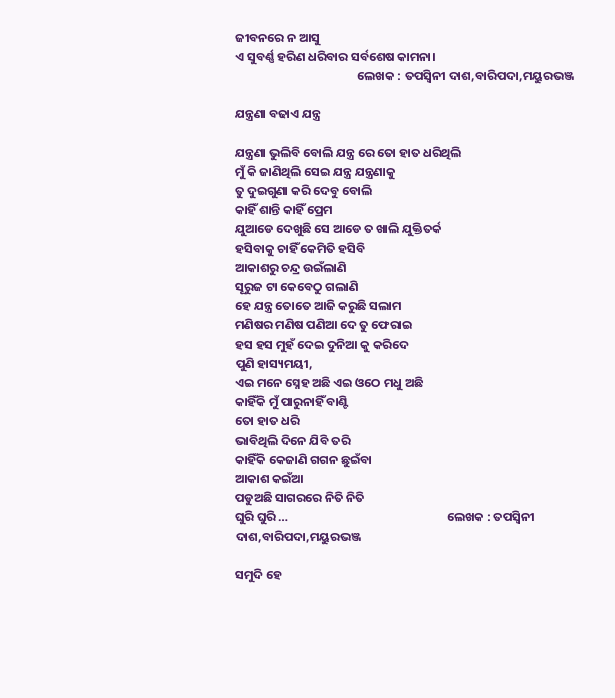ଜୀବନରେ ନ ଆସୁ
ଏ ସୁବର୍ଣ୍ଣ ହରିଣ ଧରିବାର ସର୍ବଶେଷ କାମନା।
                                            ଲେଖକ : ତପସ୍ୱିନୀ ଦାଶ,ବାରିପଦା,ମୟୁରଭଞ୍ଜ

ଯନ୍ତ୍ରଣା ବଢାଏ ଯନ୍ତ୍ର

ଯନ୍ତ୍ରଣା ଭୁଲିବି ବୋଲି ଯନ୍ତ୍ର ରେ ତୋ ହାତ ଧରିଥିଲି
ମୁଁ କି ଜାଣିଥିଲି ସେଇ ଯନ୍ତ୍ର ଯନ୍ତ୍ରଣାକୁ
ତୁ ଦୁଇଗୁଣା କରି ଦେବୁ ବୋଲି
କାହିଁ ଶାନ୍ତି କାହିଁ ପ୍ରେମ
ଯୁଆଡେ ଦେଖୁଛି ସେ ଆଡେ ତ ଖାଲି ଯୁକ୍ତିତର୍କ
ହସିବାକୁ ଚାହିଁ କେମିତି ହସିବି
ଆକାଶରୁ ଚନ୍ଦ୍ର ଉଇଁଲାଣି
ସୂରୁଜ ଟା କେବେଠୁ ଗଲାଣି
ହେ ଯନ୍ତ୍ର ତୋତେ ଆଜି କରୁଛି ସଲାମ
ମଣିଷର ମଣିଷ ପଣିଆ ଦେ ତୁ ଫେରାଇ
ହସ ହସ ମୁହଁ ଦେଇ ଦୁନିଆ କୁ କରିଦେ
ପୁଣି ହାସ୍ୟମୟୀ,
ଏଇ ମନେ ସ୍ନେହ ଅଛି ଏଇ ଓଠେ ମଧୁ ଅଛି
କାହିଁକି ମୁଁ ପାରୁନାହିଁ ବାଣ୍ଟି
ତୋ ହାତ ଧରି
ଭାବିଥିଲି ଦିନେ ଯିବି ତରି
କାହିଁକି କେଜାଣି ଗଗନ ଛୁଇଁବା
ଆକାଶ କଇଁଆ
ପଡୁଅଛି ସାଗରରେ ନିତି ନିତି
ଘୁରି ଘୁରି …                                                         ଲେଖକ : ତପସ୍ୱିନୀ ଦାଶ,ବାରିପଦା,ମୟୁରଭଞ୍ଜ

ସମୁଦି ହେ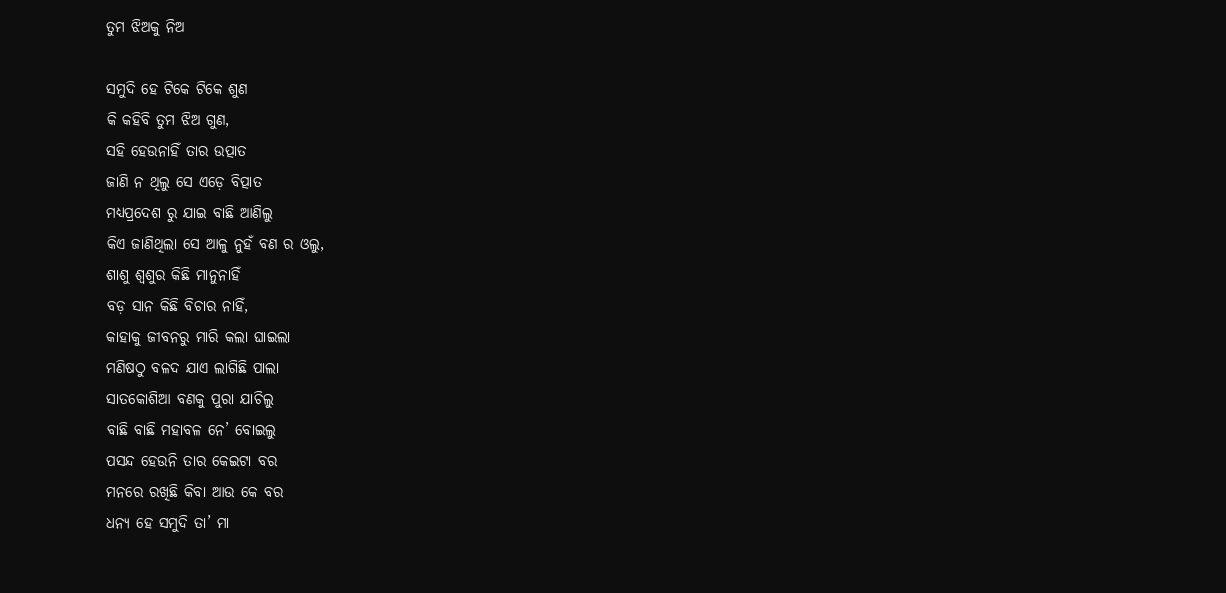ତୁମ ଝିଅକୁ ନିଅ

ସମୁଦି ହେ ଟିକେ ଟିକେ ଶୁଣ
କି କହିବି ତୁମ ଝିଅ ଗୁଣ,
ସହି ହେଉନାହିଁ ତାର ଉତ୍ପାତ
ଜାଣି ନ ଥିଲୁ ସେ ଏଡ଼େ ବିତ୍ପାତ
ମଧ୍ୟପ୍ରଦେଶ ରୁ ଯାଇ ବାଛି ଆଣିଲୁ
କିଏ ଜାଣିଥିଲା ସେ ଆଳୁ ନୁହଁ ବଣ ର ଓଲୁ,
ଶାଶୁ ଶ୍ବଶୁର କିଛି ମାନୁନାହିଁ
ବଡ଼ ସାନ କିଛି ବିଚାର ନାହିଁ,
କାହାକୁ ଜୀବନରୁ ମାରି କଲା ଘାଇଲା
ମଣିଷଠୁ ବଳଦ ଯାଏ ଲାଗିଛି ପାଲା
ସାତକୋଶିଆ ବଣକୁ ପୁରା ଯାଚିଲୁ
ବାଛି ବାଛି ମହାବଳ ନେ’ ବୋଇଲୁ
ପସନ୍ଦ ହେଉନି ତାର କେଇଟା ବର
ମନରେ ରଖିଛି କିବା ଆଉ କେ ବର
ଧନ୍ୟ ହେ ସମୁଦି ତା’ ମା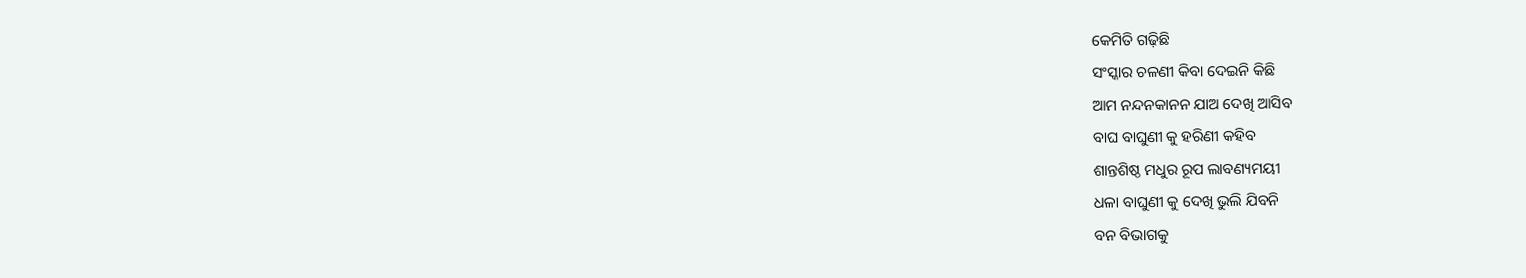କେମିତି ଗଢ଼ିଛି
ସଂସ୍କାର ଚଳଣୀ କିବା ଦେଇନି କିଛି
ଆମ ନନ୍ଦନକାନନ ଯାଅ ଦେଖି ଆସିବ
ବାଘ ବାଘୁଣୀ କୁ ହରିଣୀ କହିବ
ଶାନ୍ତଶିଷ୍ଠ ମଧୁର ରୂପ ଲାବଣ୍ୟମୟୀ
ଧଳା ବାଘୁଣୀ କୁ ଦେଖି ଭୁଲି ଯିବନି
ବନ ବିଭାଗକୁ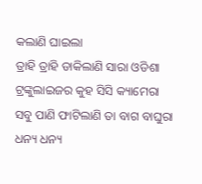କଲାଣି ଘାଇଲା
ତ୍ରାହି ତ୍ରାହି ଡାକିଲାଣି ସାରା ଓଡିଶା
ଟ୍ରଙ୍କୁଲାଇଜର କୁହ ସିସି କ୍ୟାମେରା
ସବୁ ପାଣି ଫାଟିଲାଣି ତା ବାଗ ବାଘୁରା
ଧନ୍ୟ ଧନ୍ୟ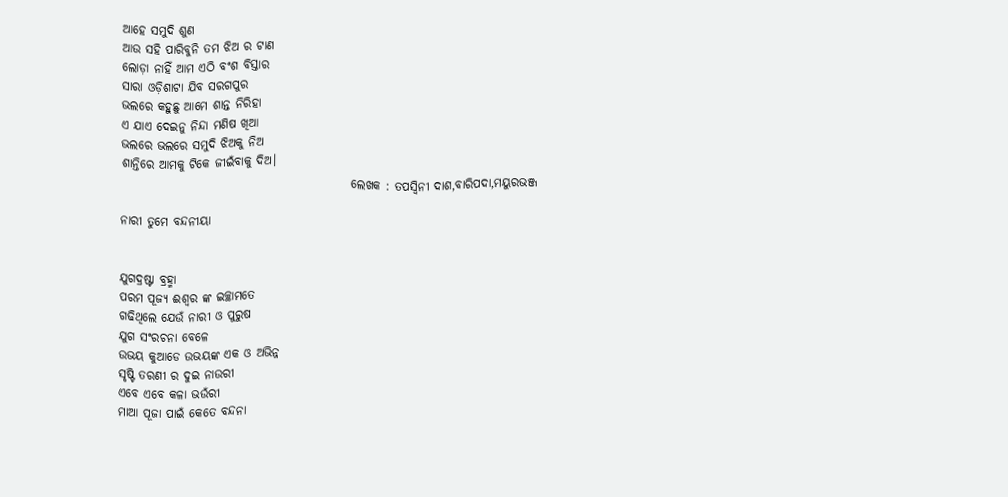ଆହେ ସମୁଦି ଶୁଣ
ଆଉ ସହି ପାରିବୁନି ତମ ଝିଅ ର ଟାଣ
ଲୋଡ଼ା ନାହିଁ ଆମ ଏଠି ବଂଶ ବିସ୍ତାର
ସାରା ଓଡ଼ିଶାଟା ଯିବ ସରଗପୁର
ଭଲରେ କହୁଛୁ ଆମେ ଶାନ୍ତ ନିରିହା
ଏ ଯାଏ ଦେଇନୁ ନିନ୍ଦା ମଣିଷ ଖିଆ
ଭଲରେ ଭଲରେ ସମୁଦି ଝିଅକୁ ନିଅ
ଶାନ୍ତିରେ ଆମକୁ ଟିକେ ଜୀଇଁବାକୁ ଦିଅ।
                                                ଲେଖକ : ତପସ୍ୱିନୀ ଦାଶ,ବାରିପଦା,ମୟୁରଭଞ୍ଜ

ନାରୀ ତୁମେ ବନ୍ଦନୀୟା


ଯୁଗଦ୍ରଷ୍ଟା ବ୍ରହ୍ମା
ପରମ ପୂଜ୍ୟ ଈଶ୍ବର ଙ୍କ ଇଚ୍ଛାମତେ
ଗଢିଥିଲେ ଯେଉଁ ନାରୀ ଓ ପୁରୁଷ
ଯୁଗ ସଂରଚନା ବେଳେ
ଉଭୟ କୁଆଡେ ଉଭୟଙ୍କ ଏକ ଓ ଅଭିନ୍ନ
ସୃଷ୍ଟି ତରଣୀ ର ଦୁଇ ନାଉରୀ
ଏବେ ଏବେ କଳା ଭଉଁରୀ
ମାଆ ପୂଜା ପାଇଁ କେତେ ବନ୍ଦନା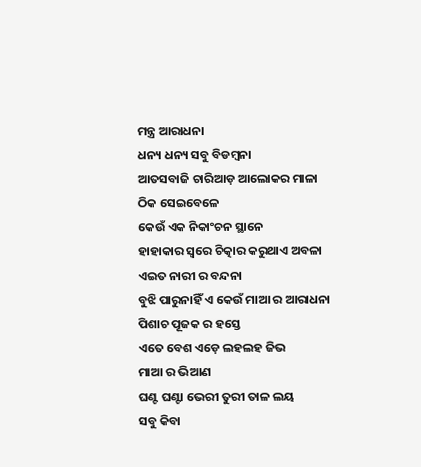ମନ୍ତ୍ର ଆରାଧନା
ଧନ୍ୟ ଧନ୍ୟ ସବୁ ବିଡମ୍ବନା
ଆତସବାଜି ଚାରିଆଡ଼ ଆଲୋକର ମାଳା
ଠିକ ସେଇବେଳେ
କେଉଁ ଏକ ନିକାଂଚନ ସ୍ଥାନେ
ହାହାକାର ସ୍ୱରେ ଚିତ୍କାର କରୁଥାଏ ଅବଳା
ଏଇତ ନାରୀ ର ବନ୍ଦନା
ବୁଝି ପାରୁନାହିଁ ଏ କେଉଁ ମାଆ ର ଆରାଧନା
ପିଶାଚ ପୂଜକ ର ହସ୍ତେ
ଏତେ ବେଶ ଏଡ଼େ ଲହଲହ ଜିଭ
ମାଆ ର ଭିଆଣ
ଘଣ୍ଟ ଘଣ୍ଟା ଭେରୀ ତୁରୀ ତାଳ ଲୟ
ସବୁ କିବା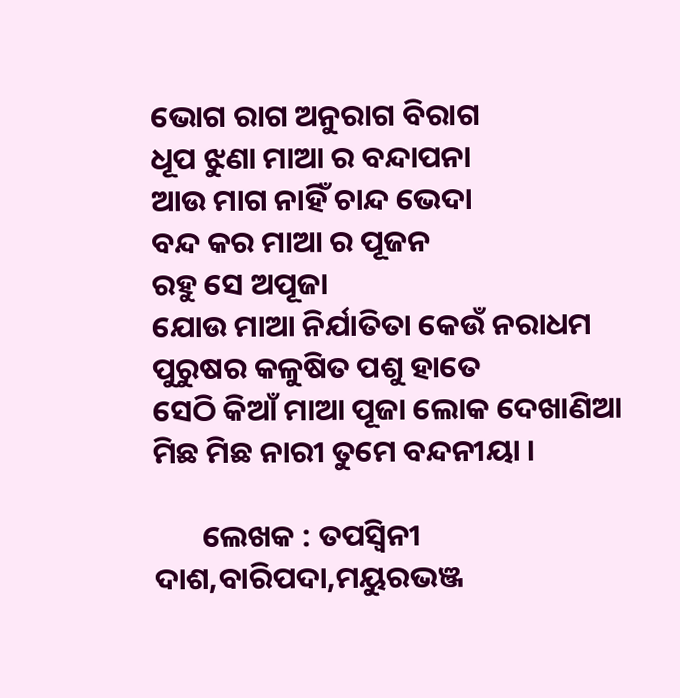ଭୋଗ ରାଗ ଅନୁରାଗ ବିରାଗ
ଧୂପ ଝୁଣା ମାଆ ର ବନ୍ଦାପନା
ଆଉ ମାଗ ନାହିଁ ଚାନ୍ଦ ଭେଦା
ବନ୍ଦ କର ମାଆ ର ପୂଜନ
ରହୁ ସେ ଅପୂଜା
ଯୋଉ ମାଆ ନିର୍ଯାତିତା କେଉଁ ନରାଧମ
ପୁରୁଷର କଳୁଷିତ ପଶୁ ହାତେ
ସେଠି କିଆଁ ମାଆ ପୂଜା ଲୋକ ଦେଖାଣିଆ
ମିଛ ମିଛ ନାରୀ ତୁମେ ବନ୍ଦନୀୟା ।

       ଲେଖକ : ତପସ୍ୱିନୀ ଦାଶ,ବାରିପଦା,ମୟୁରଭଞ୍ଜ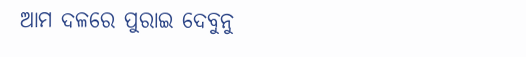ଆମ ଦଳରେ ପୁରାଇ ଦେବୁନୁ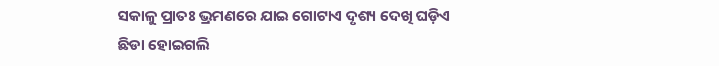ସକାଳୁ ପ୍ରାତଃ ଭ୍ରମଣରେ ଯାଇ ଗୋଟାଏ ଦୃଶ୍ୟ ଦେଖି ଘଡ଼ିଏ ଛିଡା ହୋଇଗଲି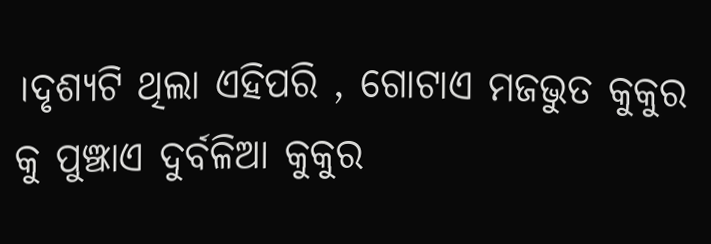।ଦୃଶ୍ୟଟି ଥିଲା ଏହିପରି , ଗୋଟାଏ ମଜଭୁତ କୁକୁର କୁ ପୁଞ୍ଝାଏ ଦୁର୍ବଳିଆ କୁକୁର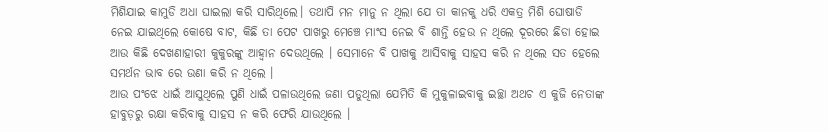ମିଶିଯାଇ କାମୁଡି ଅଧା ଘାଇଲା କରି ସାରିଥିଲେ। ତଥାପି ମନ ମାନୁ ନ ଥିଲା ଯେ ତା କାନକୁ ଧରି ଏକତ୍ର ମିଶି ଘୋଷାଡି ନେଇ ଯାଇଥିଲେ କୋଷେ ବାଟ, କିଛି ତା ପେଟ ପାଖରୁ ମେଞ୍ଚେ ମାଂସ ନେଇ ବି ଶାନ୍ତି ହେଉ ନ ଥିଲେ ଦୂରରେ ଛିଡା ହୋଇ ଆଉ କିଛି ଦେଖଣାହାରୀ କୁକୁରଙ୍କୁ ଆହ୍ୱାନ ଦେଉଥିଲେ । ସେମାନେ ବି ପାଖକୁ ଆସିବାକୁ ସାହସ କରି ନ ଥିଲେ ସତ ହେଲେ ସମର୍ଥନ ଭାବ ରେ ଉଣା କରି ନ ଥିଲେ ।
ଆଉ ପଂଝେ ଧାଇଁ ଆସୁଥିଲେ ପୁଣି ଧାଇଁ ପଳାଉଥିଲେ ଜଣା ପଡୁଥିଲା ଯେମିତି କି ମୁକୁଳାଇବାକୁ ଇଚ୍ଛା ଅଥଚ ଏ କୁଜି ନେତାଙ୍କ ହାବୁଡ଼ରୁ ରକ୍ଷା କରିବାକୁ ସାହସ ନ କରି ଫେରି ଯାଉଥିଲେ ।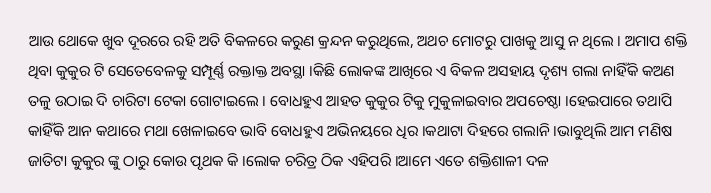ଆଉ ଥୋକେ ଖୁବ ଦୂରରେ ରହି ଅତି ବିକଳରେ କରୁଣ କ୍ରନ୍ଦନ କରୁଥିଲେ, ଅଥଚ ମୋଟରୁ ପାଖକୁ ଆସୁ ନ ଥିଲେ । ଅମାପ ଶକ୍ତି ଥିବା କୁକୁର ଟି ସେତେବେଳକୁ ସମ୍ପୂର୍ଣ୍ଣ ରକ୍ତାକ୍ତ ଅବସ୍ଥା ।କିଛି ଲୋକଙ୍କ ଆଖିରେ ଏ ବିକଳ ଅସହାୟ ଦୃଶ୍ୟ ଗଲା ନାହିଁକି କଅଣ ତଳୁ ଉଠାଇ ଦି ଚାରିଟା ଟେକା ଗୋଟାଇଲେ । ବୋଧହୁଏ ଆହତ କୁକୁର ଟିକୁ ମୁକୁଳାଇବାର ଅପଚେଷ୍ଠା ।ହେଇପାରେ ତଥାପି କାହିଁକି ଆନ କଥାରେ ମଥା ଖେଳାଇବେ ଭାବି ବୋଧହୁଏ ଅଭିନୟରେ ଧିର ।କଥାଟା ଦିହରେ ଗଲାନି ।ଭାବୁଥିଲି ଆମ ମଣିଷ ଜାତିଟା କୁକୁର ଙ୍କୁ ଠାରୁ କୋଉ ପୃଥକ କି ।ଲୋକ ଚରିତ୍ର ଠିକ ଏହିପରି ।ଆମେ ଏତେ ଶକ୍ତିଶାଳୀ ଦଳ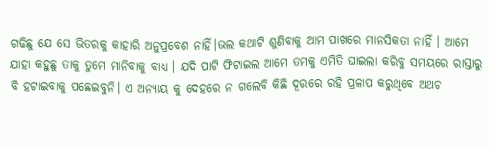ଗଢିଛୁ ଯେ ସେ ଭିତରକୁ କାହାରି ଅନୁପ୍ରବେଶ ନାହିଁ।ଭଲ କଥାଟି ଶୁଣିବାକୁ ଆମ ପାଖରେ ମାନସିକତା ନାହିଁ । ଆମେ ଯାହା କହୁଛୁ ତାକୁ ତୁମେ ମାନିବାକୁ ବାଧ୍ୟ । ଯଦି ପାଟି ଫିଟାଇଲ ଆମେ ତମକୁ ଏମିତି ଘାଇଲା କରିବୁ ସମୟରେ ରାସ୍ତାରୁ ବି ହଟାଇବାକୁ ପଛେଇବୁନି। ଏ ଅନ୍ୟାୟ କୁ ଦେହରେ ନ ଗଲେବି କିଛି ଦୂରରେ ରହି ପ୍ରଳାପ କରୁଥିବେ ଅଥଚ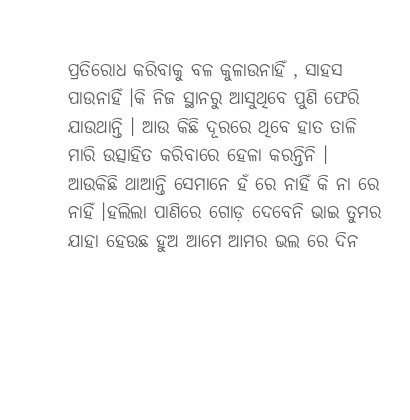ପ୍ରତିରୋଧ କରିବାକୁ ବଳ କୁଳାଉନାହିଁ , ସାହସ ପାଉନାହିଁ ।କି ନିଜ ସ୍ଥାନରୁ ଆସୁଥିବେ ପୁଣି ଫେରି ଯାଉଥାନ୍ତି । ଆଉ କିଛି ଦୂରରେ ଥିବେ ହାତ ତାଳି ମାରି ଉତ୍ସାହିତ କରିବାରେ ହେଳା କରନ୍ତିନି । ଆଉକିଛି ଥାଆନ୍ତି ସେମାନେ ହଁ ରେ ନାହିଁ କି ନା ରେ ନାହିଁ ।ହଲିଲା ପାଣିରେ ଗୋଡ଼ ଦେବେନି ଭାଇ ତୁମର ଯାହା ହେଉଛ ହୁଅ ଆମେ ଆମର ଭଲ ରେ ଦିନ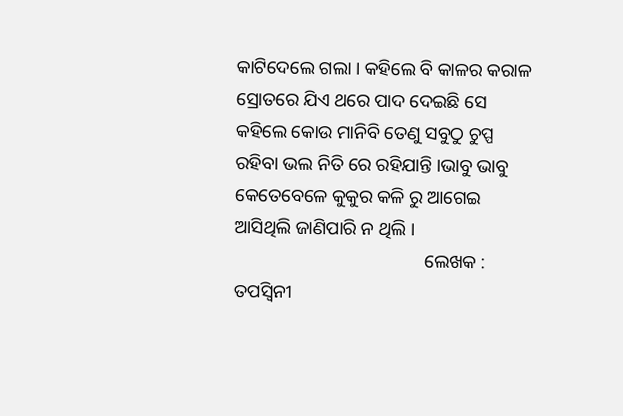କାଟିଦେଲେ ଗଲା । କହିଲେ ବି କାଳର କରାଳ ସ୍ରୋତରେ ଯିଏ ଥରେ ପାଦ ଦେଇଛି ସେ କହିଲେ କୋଉ ମାନିବି ତେଣୁ ସବୁଠୁ ଚୁପ୍ପ ରହିବା ଭଲ ନିତି ରେ ରହିଯାନ୍ତି ।ଭାବୁ ଭାବୁ କେତେବେଳେ କୁକୁର କଳି ରୁ ଆଗେଇ ଆସିଥିଲି ଜାଣିପାରି ନ ଥିଲି ।
                                         ଲେଖକ : ତପସ୍ୱିନୀ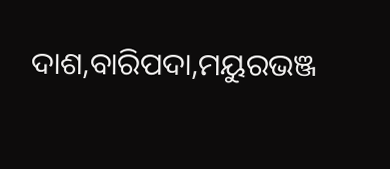ଦାଶ,ବାରିପଦା,ମୟୁରଭଞ୍ଜ